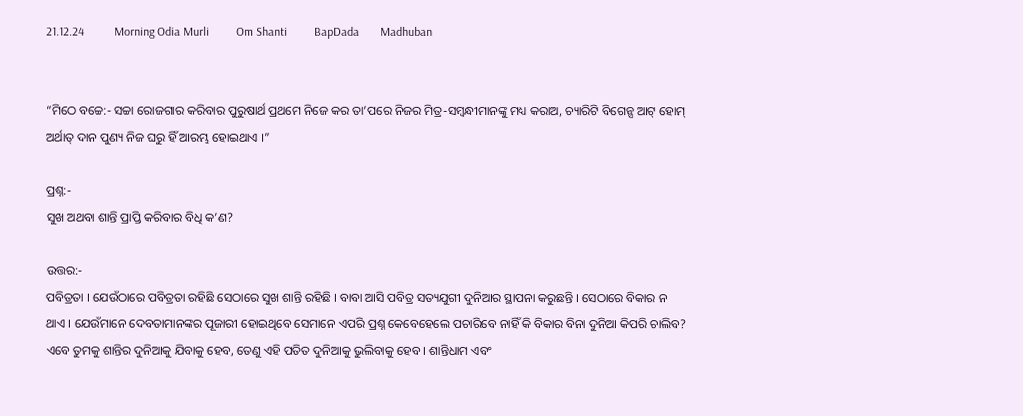21.12.24          Morning Odia Murli         Om Shanti         BapDada       Madhuban


“ମିଠେ ବଚ୍ଚେ:- ସଚ୍ଚା ରୋଜଗାର କରିବାର ପୁରୁଷାର୍ଥ ପ୍ରଥମେ ନିଜେ କର ତା’ପରେ ନିଜର ମିତ୍ର-ସମ୍ବନ୍ଧୀମାନଙ୍କୁ ମଧ୍ୟ କରାଅ, ଚ୍ୟାରିଟି ବିଗେନ୍ସ ଆଟ୍ ହୋମ୍ ଅର୍ଥାତ୍ ଦାନ ପୁଣ୍ୟ ନିଜ ଘରୁ ହିଁ ଆରମ୍ଭ ହୋଇଥାଏ ।”

ପ୍ରଶ୍ନ:-
ସୁଖ ଅଥବା ଶାନ୍ତି ପ୍ରାପ୍ତି କରିବାର ବିଧି କ’ଣ?

ଉତ୍ତର:-
ପବିତ୍ରତା । ଯେଉଁଠାରେ ପବିତ୍ରତା ରହିଛି ସେଠାରେ ସୁଖ ଶାନ୍ତି ରହିଛି । ବାବା ଆସି ପବିତ୍ର ସତ୍ୟଯୁଗୀ ଦୁନିଆର ସ୍ଥାପନା କରୁଛନ୍ତି । ସେଠାରେ ବିକାର ନ ଥାଏ । ଯେଉଁମାନେ ଦେବତାମାନଙ୍କର ପୂଜାରୀ ହୋଇଥିବେ ସେମାନେ ଏପରି ପ୍ରଶ୍ନ କେବେହେଲେ ପଚାରିବେ ନାହିଁ କି ବିକାର ବିନା ଦୁନିଆ କିପରି ଚାଲିବ? ଏବେ ତୁମକୁ ଶାନ୍ତିର ଦୁନିଆକୁ ଯିବାକୁ ହେବ, ତେଣୁ ଏହି ପତିତ ଦୁନିଆକୁ ଭୁଲିବାକୁ ହେବ । ଶାନ୍ତିଧାମ ଏବଂ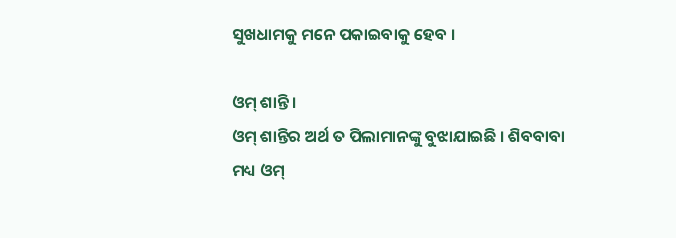ସୁଖଧାମକୁ ମନେ ପକାଇବାକୁ ହେବ ।

ଓମ୍ ଶାନ୍ତି ।
ଓମ୍ ଶାନ୍ତିର ଅର୍ଥ ତ ପିଲାମାନଙ୍କୁ ବୁଝାଯାଇଛି । ଶିବବାବା ମଧ୍ୟ ଓମ୍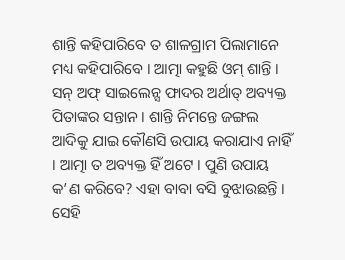ଶାନ୍ତି କହିପାରିବେ ତ ଶାଳଗ୍ରାମ ପିଲାମାନେ ମଧ୍ୟ କହିପାରିବେ । ଆତ୍ମା କହୁଛି ଓମ୍ ଶାନ୍ତି । ସନ୍ ଅଫ୍ ସାଇଲେନ୍ସ ଫାଦର ଅର୍ଥାତ୍ ଅବ୍ୟକ୍ତ ପିତାଙ୍କର ସନ୍ତାନ । ଶାନ୍ତି ନିମନ୍ତେ ଜଙ୍ଗଲ ଆଦିକୁ ଯାଇ କୌଣସି ଉପାୟ କରାଯାଏ ନାହିଁ । ଆତ୍ମା ତ ଅବ୍ୟକ୍ତ ହିଁ ଅଟେ । ପୁଣି ଉପାୟ କ’ଣ କରିବେ? ଏହା ବାବା ବସି ବୁଝାଉଛନ୍ତି । ସେହି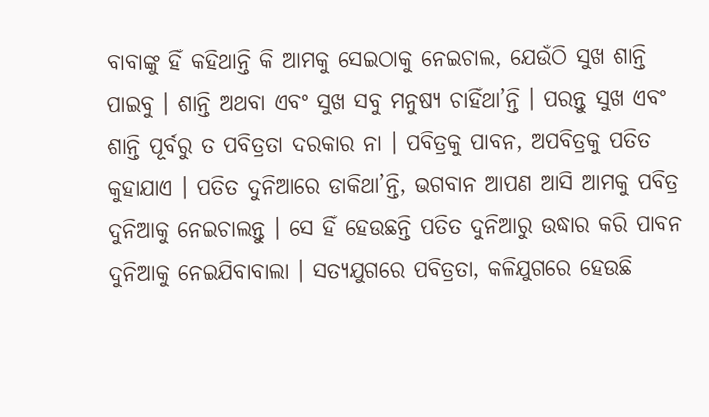ବାବାଙ୍କୁ ହିଁ କହିଥାନ୍ତି କି ଆମକୁ ସେଇଠାକୁ ନେଇଚାଲ, ଯେଉଁଠି ସୁଖ ଶାନ୍ତି ପାଇବୁ । ଶାନ୍ତି ଅଥବା ଏବଂ ସୁଖ ସବୁ ମନୁଷ୍ୟ ଚାହିଁଥା’ନ୍ତି । ପରନ୍ତୁ ସୁଖ ଏବଂ ଶାନ୍ତି ପୂର୍ବରୁ ତ ପବିତ୍ରତା ଦରକାର ନା । ପବିତ୍ରକୁ ପାବନ, ଅପବିତ୍ରକୁ ପତିତ କୁହାଯାଏ । ପତିତ ଦୁନିଆରେ ଡାକିଥା’ନ୍ତି, ଭଗବାନ ଆପଣ ଆସି ଆମକୁ ପବିତ୍ର ଦୁନିଆକୁ ନେଇଚାଲନ୍ତୁ । ସେ ହିଁ ହେଉଛନ୍ତି ପତିତ ଦୁନିଆରୁ ଉଦ୍ଧାର କରି ପାବନ ଦୁନିଆକୁ ନେଇଯିବାବାଲା । ସତ୍ୟଯୁଗରେ ପବିତ୍ରତା, କଳିଯୁଗରେ ହେଉଛି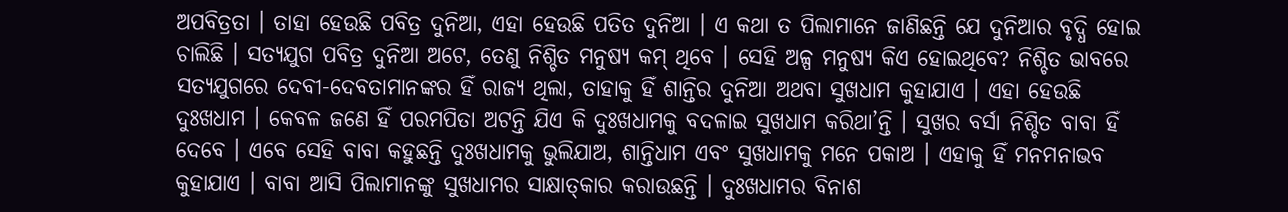ଅପବିତ୍ରତା । ତାହା ହେଉଛି ପବିତ୍ର ଦୁନିଆ, ଏହା ହେଉଛି ପତିତ ଦୁନିଆ । ଏ କଥା ତ ପିଲାମାନେ ଜାଣିଛନ୍ତି ଯେ ଦୁନିଆର ବୃଦ୍ଧି ହୋଇ ଚାଲିଛି । ସତ୍ୟଯୁଗ ପବିତ୍ର ଦୁନିଆ ଅଟେ, ତେଣୁ ନିଶ୍ଚିତ ମନୁଷ୍ୟ କମ୍ ଥିବେ । ସେହି ଅଳ୍ପ ମନୁଷ୍ୟ କିଏ ହୋଇଥିବେ? ନିଶ୍ଚିତ ଭାବରେ ସତ୍ୟଯୁଗରେ ଦେବୀ-ଦେବତାମାନଙ୍କର ହିଁ ରାଜ୍ୟ ଥିଲା, ତାହାକୁ ହିଁ ଶାନ୍ତିର ଦୁନିଆ ଅଥବା ସୁଖଧାମ କୁହାଯାଏ । ଏହା ହେଉଛି ଦୁଃଖଧାମ । କେବଳ ଜଣେ ହିଁ ପରମପିତା ଅଟନ୍ତି ଯିଏ କି ଦୁଃଖଧାମକୁ ବଦଳାଇ ସୁଖଧାମ କରିଥା’ନ୍ତି । ସୁଖର ବର୍ସା ନିଶ୍ଚିତ ବାବା ହିଁ ଦେବେ । ଏବେ ସେହି ବାବା କହୁଛନ୍ତି ଦୁଃଖଧାମକୁ ଭୁଲିଯାଅ, ଶାନ୍ତିଧାମ ଏବଂ ସୁଖଧାମକୁ ମନେ ପକାଅ । ଏହାକୁ ହିଁ ମନମନାଭବ କୁହାଯାଏ । ବାବା ଆସି ପିଲାମାନଙ୍କୁ ସୁଖଧାମର ସାକ୍ଷାତ୍‌କାର କରାଉଛନ୍ତି । ଦୁଃଖଧାମର ବିନାଶ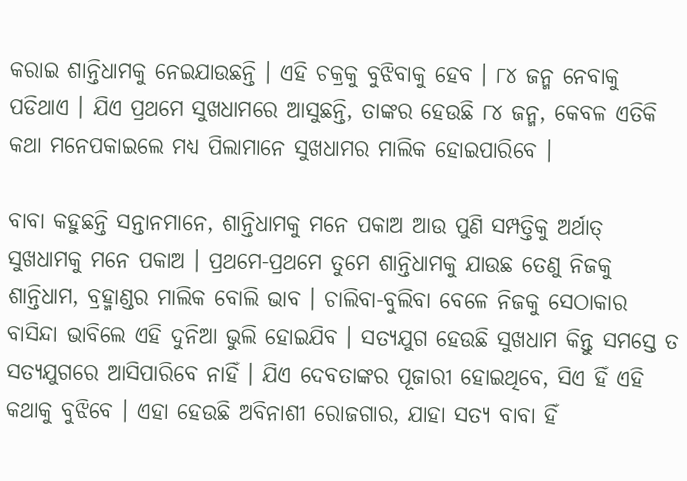କରାଇ ଶାନ୍ତିଧାମକୁ ନେଇଯାଉଛନ୍ତି । ଏହି ଚକ୍ରକୁ ବୁଝିବାକୁ ହେବ । ୮୪ ଜନ୍ମ ନେବାକୁ ପଡିଥାଏ । ଯିଏ ପ୍ରଥମେ ସୁଖଧାମରେ ଆସୁଛନ୍ତି, ତାଙ୍କର ହେଉଛି ୮୪ ଜନ୍ମ, କେବଳ ଏତିକି କଥା ମନେପକାଇଲେ ମଧ୍ୟ ପିଲାମାନେ ସୁଖଧାମର ମାଲିକ ହୋଇପାରିବେ ।

ବାବା କହୁଛନ୍ତି ସନ୍ତାନମାନେ, ଶାନ୍ତିଧାମକୁ ମନେ ପକାଅ ଆଉ ପୁଣି ସମ୍ପତ୍ତିକୁ ଅର୍ଥାତ୍ ସୁଖଧାମକୁ ମନେ ପକାଅ । ପ୍ରଥମେ-ପ୍ରଥମେ ତୁମେ ଶାନ୍ତିଧାମକୁ ଯାଉଛ ତେଣୁ ନିଜକୁ ଶାନ୍ତିଧାମ, ବ୍ରହ୍ମାଣ୍ଡର ମାଲିକ ବୋଲି ଭାବ । ଚାଲିବା-ବୁଲିବା ବେଳେ ନିଜକୁ ସେଠାକାର ବାସିନ୍ଦା ଭାବିଲେ ଏହି ଦୁନିଆ ଭୁଲି ହୋଇଯିବ । ସତ୍ୟଯୁଗ ହେଉଛି ସୁଖଧାମ କିନ୍ତୁ ସମସ୍ତେ ତ ସତ୍ୟଯୁଗରେ ଆସିପାରିବେ ନାହିଁ । ଯିଏ ଦେବତାଙ୍କର ପୂଜାରୀ ହୋଇଥିବେ, ସିଏ ହିଁ ଏହି କଥାକୁ ବୁଝିବେ । ଏହା ହେଉଛି ଅବିନାଶୀ ରୋଜଗାର, ଯାହା ସତ୍ୟ ବାବା ହିଁ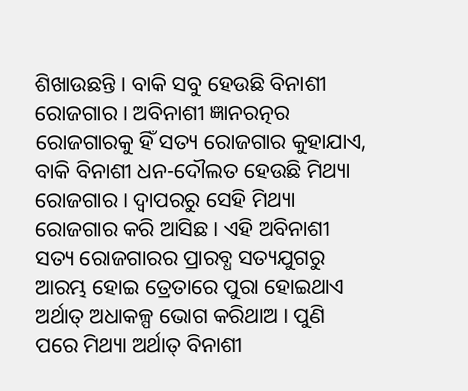ଶିଖାଉଛନ୍ତି । ବାକି ସବୁ ହେଉଛି ବିନାଶୀ ରୋଜଗାର । ଅବିନାଶୀ ଜ୍ଞାନରତ୍ନର ରୋଜଗାରକୁ ହିଁ ସତ୍ୟ ରୋଜଗାର କୁହାଯାଏ, ବାକି ବିନାଶୀ ଧନ-ଦୌଲତ ହେଉଛି ମିଥ୍ୟା ରୋଜଗାର । ଦ୍ୱାପରରୁ ସେହି ମିଥ୍ୟା ରୋଜଗାର କରି ଆସିଛ । ଏହି ଅବିନାଶୀ ସତ୍ୟ ରୋଜଗାରର ପ୍ରାରବ୍ଧ ସତ୍ୟଯୁଗରୁ ଆରମ୍ଭ ହୋଇ ତ୍ରେତାରେ ପୁରା ହୋଇଥାଏ ଅର୍ଥାତ୍ ଅଧାକଳ୍ପ ଭୋଗ କରିଥାଅ । ପୁଣି ପରେ ମିଥ୍ୟା ଅର୍ଥାତ୍ ବିନାଶୀ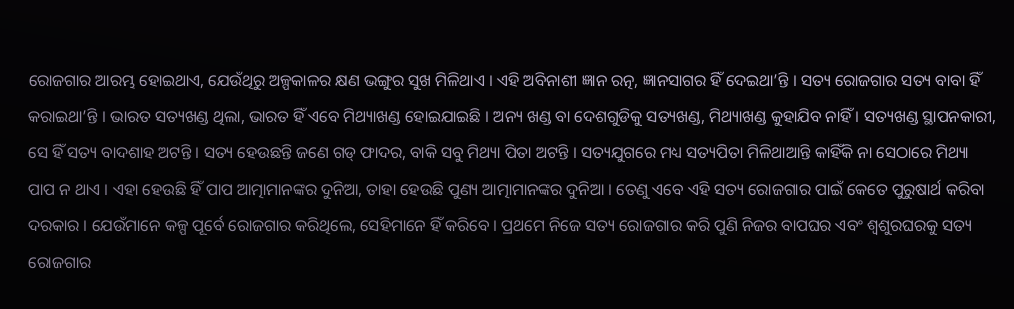ରୋଜଗାର ଆରମ୍ଭ ହୋଇଥାଏ, ଯେଉଁଥିରୁ ଅଳ୍ପକାଳର କ୍ଷଣ ଭଙ୍ଗୁର ସୁଖ ମିଳିଥାଏ । ଏହି ଅବିନାଶୀ ଜ୍ଞାନ ରତ୍ନ, ଜ୍ଞାନସାଗର ହିଁ ଦେଇଥା’ନ୍ତି । ସତ୍ୟ ରୋଜଗାର ସତ୍ୟ ବାବା ହିଁ କରାଇଥା’ନ୍ତି । ଭାରତ ସତ୍ୟଖଣ୍ଡ ଥିଲା, ଭାରତ ହିଁ ଏବେ ମିଥ୍ୟାଖଣ୍ଡ ହୋଇଯାଇଛି । ଅନ୍ୟ ଖଣ୍ଡ ବା ଦେଶଗୁଡିକୁ ସତ୍ୟଖଣ୍ଡ, ମିଥ୍ୟାଖଣ୍ଡ କୁହାଯିବ ନାହିଁ । ସତ୍ୟଖଣ୍ଡ ସ୍ଥାପନକାରୀ, ସେ ହିଁ ସତ୍ୟ ବାଦଶାହ ଅଟନ୍ତି । ସତ୍ୟ ହେଉଛନ୍ତି ଜଣେ ଗଡ୍ ଫାଦର, ବାକି ସବୁ ମିଥ୍ୟା ପିତା ଅଟନ୍ତି । ସତ୍ୟଯୁଗରେ ମଧ୍ୟ ସତ୍ୟପିତା ମିଳିଥାଆନ୍ତି କାହିଁକି ନା ସେଠାରେ ମିଥ୍ୟା ପାପ ନ ଥାଏ । ଏହା ହେଉଛି ହିଁ ପାପ ଆତ୍ମାମାନଙ୍କର ଦୁନିଆ, ତାହା ହେଉଛି ପୁଣ୍ୟ ଆତ୍ମାମାନଙ୍କର ଦୁନିଆ । ତେଣୁ ଏବେ ଏହି ସତ୍ୟ ରୋଜଗାର ପାଇଁ କେତେ ପୁରୁଷାର୍ଥ କରିବା ଦରକାର । ଯେଉଁମାନେ କଳ୍ପ ପୂର୍ବେ ରୋଜଗାର କରିଥିଲେ, ସେହିମାନେ ହିଁ କରିବେ । ପ୍ରଥମେ ନିଜେ ସତ୍ୟ ରୋଜଗାର କରି ପୁଣି ନିଜର ବାପଘର ଏବଂ ଶ୍ୱଶୁରଘରକୁ ସତ୍ୟ ରୋଜଗାର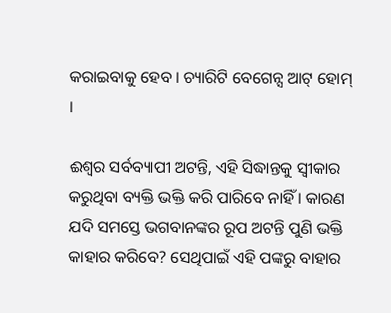କରାଇବାକୁ ହେବ । ଚ୍ୟାରିଟି ବେଗେନ୍ସ ଆଟ୍ ହୋମ୍ ।

ଈଶ୍ୱର ସର୍ବବ୍ୟାପୀ ଅଟନ୍ତି, ଏହି ସିଦ୍ଧାନ୍ତକୁ ସ୍ୱୀକାର କରୁଥିବା ବ୍ୟକ୍ତି ଭକ୍ତି କରି ପାରିବେ ନାହିଁ । କାରଣ ଯଦି ସମସ୍ତେ ଭଗବାନଙ୍କର ରୂପ ଅଟନ୍ତି ପୁଣି ଭକ୍ତି କାହାର କରିବେ? ସେଥିପାଇଁ ଏହି ପଙ୍କରୁ ବାହାର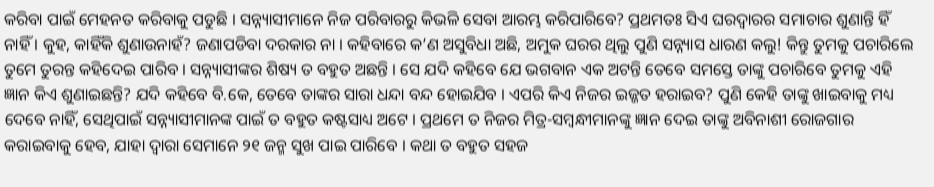କରିବା ପାଇଁ ମେହନତ କରିବାକୁ ପଡୁଛି । ସନ୍ନ୍ୟାସୀମାନେ ନିଜ ପରିବାରରୁ କିଭଳି ସେବା ଆରମ୍ଭ କରିପାରିବେ? ପ୍ରଥମତଃ ସିଏ ଘରଦ୍ୱାରର ସମାଚାର ଶୁଣାନ୍ତି ହିଁ ନାହିଁ । କୁହ, କାହିଁକି ଶୁଣାଉନାହଁ? ଜଣାପଡିବା ଦରକାର ନା । କହିବାରେ କ’ଣ ଅସୁବିଧା ଅଛି, ଅମୁକ ଘରର ଥିଲୁ ପୁଣି ସନ୍ନ୍ୟାସ ଧାରଣ କଲୁ! କିନ୍ତୁ ତୁମକୁ ପଚାରିଲେ ତୁମେ ତୁରନ୍ତ କହିଦେଇ ପାରିବ । ସନ୍ନ୍ୟାସୀଙ୍କର ଶିଷ୍ୟ ତ ବହୁତ ଅଛନ୍ତି । ସେ ଯଦି କହିବେ ଯେ ଭଗବାନ ଏକ ଅଟନ୍ତି ତେବେ ସମସ୍ତେ ତାଙ୍କୁ ପଚାରିବେ ତୁମକୁ ଏହି ଜ୍ଞାନ କିଏ ଶୁଣାଇଛନ୍ତି? ଯଦି କହିବେ ବି.କେ, ତେବେ ତାଙ୍କର ସାରା ଧନ୍ଦା ବନ୍ଦ ହୋଇଯିବ । ଏପରି କିଏ ନିଜର ଇଜ୍ଜତ ହରାଇବ? ପୁଣି କେହି ତାଙ୍କୁ ଖାଇବାକୁ ମଧ୍ୟ ଦେବେ ନାହିଁ, ସେଥିପାଇଁ ସନ୍ନ୍ୟାସୀମାନଙ୍କ ପାଇଁ ତ ବହୁତ କଷ୍ଟସାଧ୍ୟ ଅଟେ । ପ୍ରଥମେ ତ ନିଜର ମିତ୍ର-ସମ୍ବନ୍ଧୀମାନଙ୍କୁ ଜ୍ଞାନ ଦେଇ ତାଙ୍କୁ ଅବିନାଶୀ ରୋଜଗାର କରାଇବାକୁ ହେବ, ଯାହା ଦ୍ୱାରା ସେମାନେ ୨୧ ଜନ୍ମ ସୁଖ ପାଇ ପାରିବେ । କଥା ତ ବହୁତ ସହଜ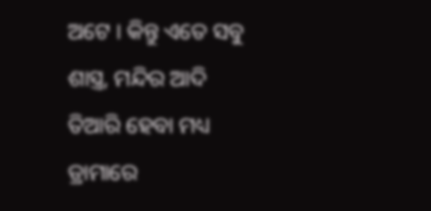ଅଟେ । କିନ୍ତୁ ଏତେ ସବୁ ଶାସ୍ତ୍ର, ମନ୍ଦିର ଆଦି ତିଆରି ହେବା ମଧ୍ୟ ଡ୍ରାମାରେ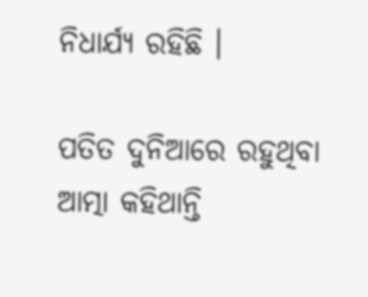ନିଧାର୍ଯ୍ୟ ରହିଛି ।

ପତିତ ଦୁନିଆରେ ରହୁଥିବା ଆତ୍ମା କହିଥାନ୍ତି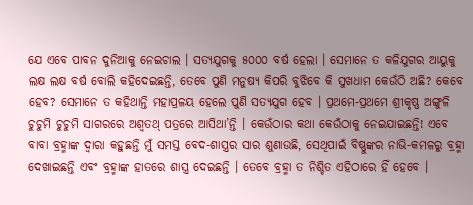ଯେ ଏବେ ପାବନ ଦୁନିଆକୁ ନେଇଚାଲ । ସତ୍ୟଯୁଗକୁ ୫୦୦୦ ବର୍ଷ ହେଲା । ସେମାନେ ତ କଳିଯୁଗର ଆୟୁକୁ ଲକ୍ଷ ଲକ୍ଷ ବର୍ଷ ବୋଲି କହିଦେଇଛନ୍ତି, ତେବେ ପୁଣି ମନୁଷ୍ୟ କିପରି ବୁଝିବେ କି ସୁଖଧାମ କେଉଁଠି ଅଛି? କେବେ ହେବ? ସେମାନେ ତ କହିଥାନ୍ତି ମହାପ୍ରଳୟ ହେଲେ ପୁଣି ସତ୍ୟଯୁଗ ହେବ । ପ୍ରଥମେ-ପ୍ରଥମେ ଶ୍ରୀକୃଷ୍ଣ ଅଙ୍ଗୁଳି ଚୁଚୁମି ଚୁଚୁମି ସାଗରରେ ଅଶ୍ୱତଥ୍ ପତ୍ରରେ ଆସିଥା’ନ୍ତି । କେଉଁଠାର କଥା କେଉଁଠାକୁ ନେଇଯାଇଛନ୍ତି! ଏବେ ବାବା ବ୍ରହ୍ମାଙ୍କ ଦ୍ୱାରା କହୁଛନ୍ତି ମୁଁ ସମସ୍ତ ବେଦ-ଶାସ୍ତ୍ରର ସାର ଶୁଣାଉଛି, ସେଥିପାଇଁ ବିଷ୍ଣୁଙ୍କର ନାଭି-କମଳରୁ ବ୍ରହ୍ମା ଦେଖାଇଛନ୍ତି ଏବଂ ବ୍ରହ୍ମାଙ୍କ ହାତରେ ଶାସ୍ତ୍ର ଦେଇଛନ୍ତି । ତେବେ ବ୍ରହ୍ମା ତ ନିଶ୍ଚିତ ଏହିଠାରେ ହିଁ ହେବେ ।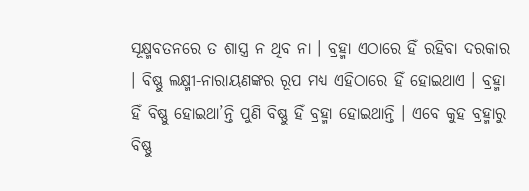ସୂକ୍ଷ୍ମବତନରେ ତ ଶାସ୍ତ୍ର ନ ଥିବ ନା । ବ୍ରହ୍ମା ଏଠାରେ ହିଁ ରହିବା ଦରକାର । ବିଷ୍ଣୁ ଲକ୍ଷ୍ମୀ-ନାରାୟଣଙ୍କର ରୂପ ମଧ୍ୟ ଏହିଠାରେ ହିଁ ହୋଇଥାଏ । ବ୍ରହ୍ମା ହିଁ ବିଷ୍ଣୁ ହୋଇଥା’ନ୍ତି ପୁଣି ବିଷ୍ଣୁ ହିଁ ବ୍ରହ୍ମା ହୋଇଥାନ୍ତି । ଏବେ କୁହ ବ୍ରହ୍ମାରୁ ବିଷ୍ଣୁ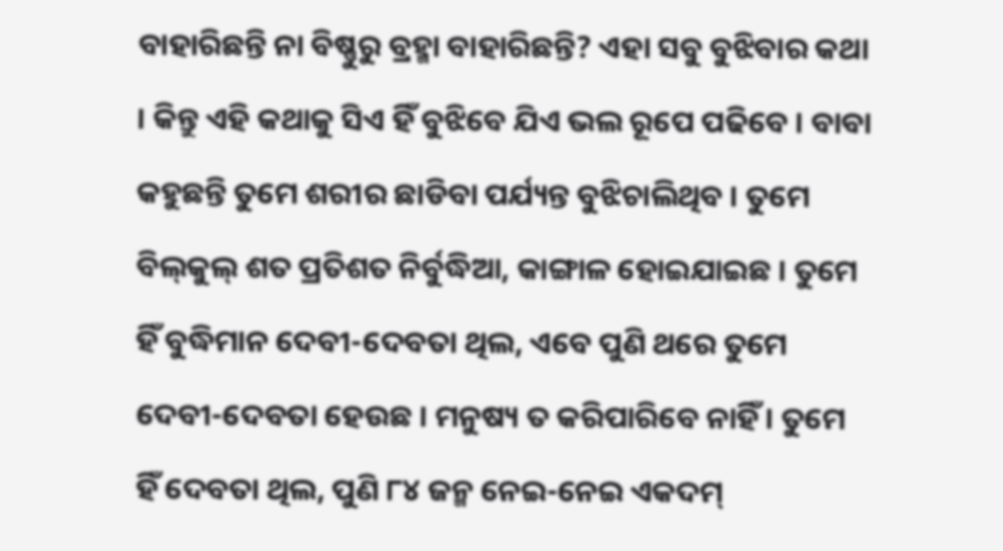ବାହାରିଛନ୍ତି ନା ବିଷ୍ଣୁରୁ ବ୍ରହ୍ମା ବାହାରିଛନ୍ତି? ଏହା ସବୁ ବୁଝିବାର କଥା । କିନ୍ତୁ ଏହି କଥାକୁ ସିଏ ହିଁ ବୁଝିବେ ଯିଏ ଭଲ ରୂପେ ପଢିବେ । ବାବା କହୁଛନ୍ତି ତୁମେ ଶରୀର ଛାଡିବା ପର୍ଯ୍ୟନ୍ତ ବୁଝିଚାଲିଥିବ । ତୁମେ ବିଲ୍‌କୁଲ୍ ଶତ ପ୍ରତିଶତ ନିର୍ବୁଦ୍ଧିଆ, କାଙ୍ଗାଳ ହୋଇଯାଇଛ । ତୁମେ ହିଁ ବୁଦ୍ଧିମାନ ଦେବୀ-ଦେବତା ଥିଲ, ଏବେ ପୁଣି ଥରେ ତୁମେ ଦେବୀ-ଦେବତା ହେଉଛ । ମନୁଷ୍ୟ ତ କରିପାରିବେ ନାହିଁ । ତୁମେ ହିଁ ଦେବତା ଥିଲ, ପୁଣି ୮୪ ଜନ୍ମ ନେଇ-ନେଇ ଏକଦମ୍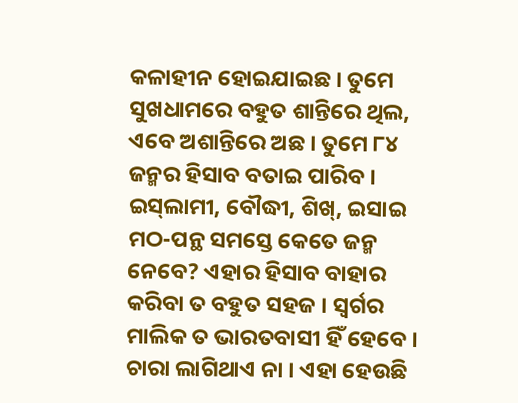କଳାହୀନ ହୋଇଯାଇଛ । ତୁମେ ସୁଖଧାମରେ ବହୁତ ଶାନ୍ତିରେ ଥିଲ, ଏବେ ଅଶାନ୍ତିରେ ଅଛ । ତୁମେ ୮୪ ଜନ୍ମର ହିସାବ ବତାଇ ପାରିବ । ଇସ୍‌ଲାମୀ, ବୌଦ୍ଧୀ, ଶିଖ୍‌, ଇସାଇ ମଠ-ପନ୍ଥ ସମସ୍ତେ କେତେ ଜନ୍ମ ନେବେ? ଏହାର ହିସାବ ବାହାର କରିବା ତ ବହୁତ ସହଜ । ସ୍ୱର୍ଗର ମାଲିକ ତ ଭାରତବାସୀ ହିଁ ହେବେ । ଚାରା ଲାଗିଥାଏ ନା । ଏହା ହେଉଛି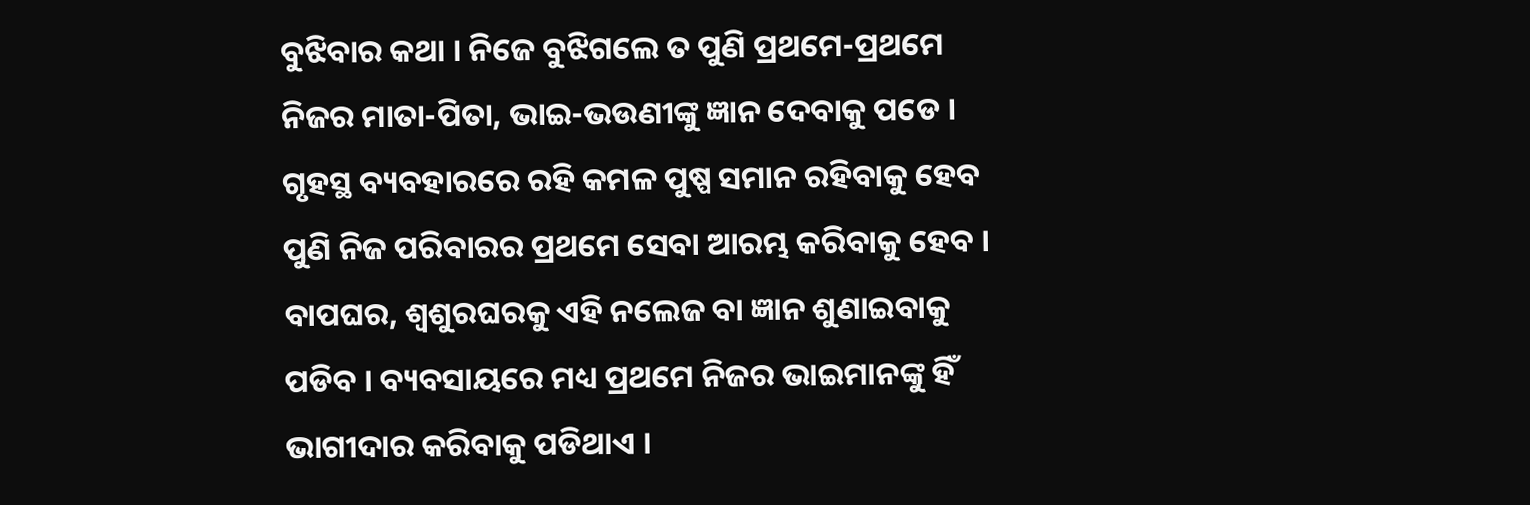ବୁଝିବାର କଥା । ନିଜେ ବୁଝିଗଲେ ତ ପୁଣି ପ୍ରଥମେ-ପ୍ରଥମେ ନିଜର ମାତା-ପିତା, ଭାଇ-ଭଉଣୀଙ୍କୁ ଜ୍ଞାନ ଦେବାକୁ ପଡେ । ଗୃହସ୍ଥ ବ୍ୟବହାରରେ ରହି କମଳ ପୁଷ୍ପ ସମାନ ରହିବାକୁ ହେବ ପୁଣି ନିଜ ପରିବାରର ପ୍ରଥମେ ସେବା ଆରମ୍ଭ କରିବାକୁ ହେବ । ବାପଘର, ଶ୍ୱଶୁରଘରକୁ ଏହି ନଲେଜ ବା ଜ୍ଞାନ ଶୁଣାଇବାକୁ ପଡିବ । ବ୍ୟବସାୟରେ ମଧ୍ୟ ପ୍ରଥମେ ନିଜର ଭାଇମାନଙ୍କୁ ହିଁ ଭାଗୀଦାର କରିବାକୁ ପଡିଥାଏ ।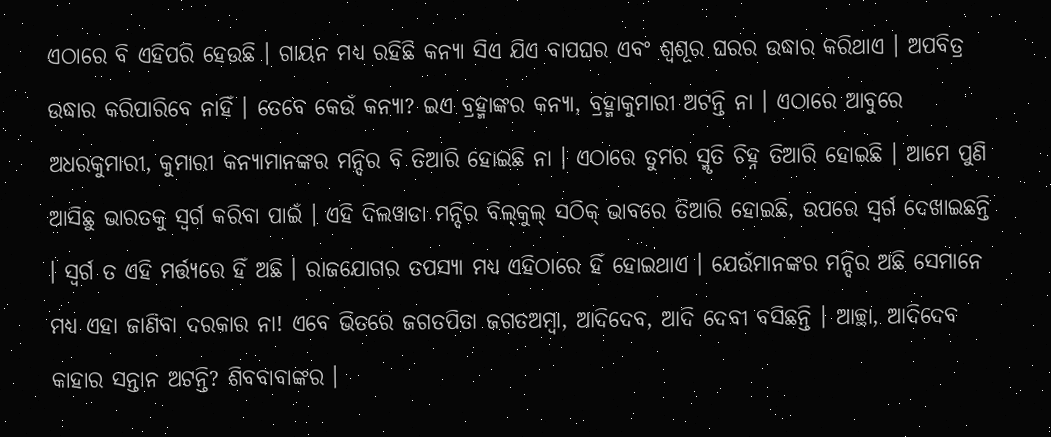ଏଠାରେ ବି ଏହିପରି ହେଉଛି । ଗାୟନ ମଧ୍ୟ ରହିଛି କନ୍ୟା ସିଏ ଯିଏ ବାପଘର ଏବଂ ଶ୍ୱଶୂର ଘରର ଉଦ୍ଧାର କରିଥାଏ । ଅପବିତ୍ର ଉଦ୍ଧାର କରିପାରିବେ ନାହିଁ । ତେବେ କେଉଁ କନ୍ୟା? ଇଏ ବ୍ରହ୍ମାଙ୍କର କନ୍ୟା, ବ୍ରହ୍ମାକୁମାରୀ ଅଟନ୍ତି ନା । ଏଠାରେ ଆବୁରେ ଅଧରକୁମାରୀ, କୁମାରୀ କନ୍ୟାମାନଙ୍କର ମନ୍ଦିର ବି ତିଆରି ହୋଇଛି ନା । ଏଠାରେ ତୁମର ସ୍ମୃତି ଚିହ୍ନ ତିଆରି ହୋଇଛି । ଆମେ ପୁଣି ଆସିଛୁ ଭାରତକୁ ସ୍ୱର୍ଗ କରିବା ପାଇଁ । ଏହି ଦିଲୱାଡା ମନ୍ଦିର ବିଲ୍‌କୁଲ୍ ସଠିକ୍ ଭାବରେ ତିଆରି ହୋଇଛି, ଉପରେ ସ୍ୱର୍ଗ ଦେଖାଇଛନ୍ତି । ସ୍ୱର୍ଗ ତ ଏହି ମର୍ତ୍ତ୍ୟରେ ହିଁ ଅଛି । ରାଜଯୋଗର ତପସ୍ୟା ମଧ୍ୟ ଏହିଠାରେ ହିଁ ହୋଇଥାଏ । ଯେଉଁମାନଙ୍କର ମନ୍ଦିର ଅଛି ସେମାନେ ମଧ୍ୟ ଏହା ଜାଣିବା ଦରକାର ନା! ଏବେ ଭିତରେ ଜଗତପିତା ଜଗତଅମ୍ବା, ଆଦିଦେବ, ଆଦି ଦେବୀ ବସିଛନ୍ତି । ଆଚ୍ଛା, ଆଦିଦେବ କାହାର ସନ୍ତାନ ଅଟନ୍ତି? ଶିବବାବାଙ୍କର ।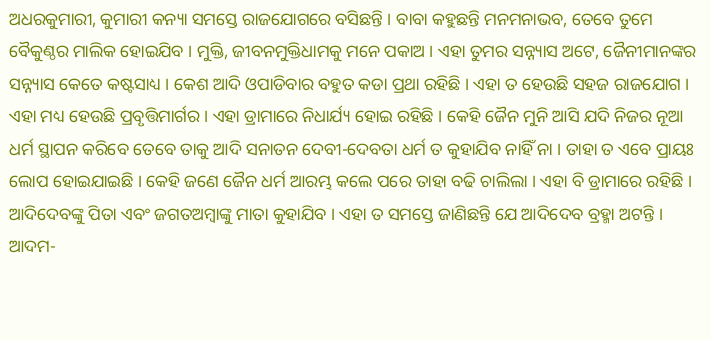ଅଧରକୁମାରୀ, କୁମାରୀ କନ୍ୟା ସମସ୍ତେ ରାଜଯୋଗରେ ବସିଛନ୍ତି । ବାବା କହୁଛନ୍ତି ମନମନାଭବ, ତେବେ ତୁମେ ବୈକୁଣ୍ଠର ମାଲିକ ହୋଇଯିବ । ମୁକ୍ତି, ଜୀବନମୁକ୍ତିଧାମକୁ ମନେ ପକାଅ । ଏହା ତୁମର ସନ୍ନ୍ୟାସ ଅଟେ, ଜୈନୀମାନଙ୍କର ସନ୍ନ୍ୟାସ କେତେ କଷ୍ଟସାଧ୍ୟ । କେଶ ଆଦି ଓପାଡିବାର ବହୁତ କଡା ପ୍ରଥା ରହିଛି । ଏହା ତ ହେଉଛି ସହଜ ରାଜଯୋଗ । ଏହା ମଧ୍ୟ ହେଉଛି ପ୍ରବୃତ୍ତିମାର୍ଗର । ଏହା ଡ୍ରାମାରେ ନିଧାର୍ଯ୍ୟ ହୋଇ ରହିଛି । କେହି ଜୈନ ମୁନି ଆସି ଯଦି ନିଜର ନୂଆ ଧର୍ମ ସ୍ଥାପନ କରିବେ ତେବେ ତାକୁ ଆଦି ସନାତନ ଦେବୀ-ଦେବତା ଧର୍ମ ତ କୁହାଯିବ ନାହିଁ ନା । ତାହା ତ ଏବେ ପ୍ରାୟଃ ଲୋପ ହୋଇଯାଇଛି । କେହି ଜଣେ ଜୈନ ଧର୍ମ ଆରମ୍ଭ କଲେ ପରେ ତାହା ବଢି ଚାଲିଲା । ଏହା ବି ଡ୍ରାମାରେ ରହିଛି । ଆଦିଦେବଙ୍କୁ ପିତା ଏବଂ ଜଗତଅମ୍ବାଙ୍କୁ ମାତା କୁହାଯିବ । ଏହା ତ ସମସ୍ତେ ଜାଣିଛନ୍ତି ଯେ ଆଦିଦେବ ବ୍ରହ୍ମା ଅଟନ୍ତି । ଆଦମ-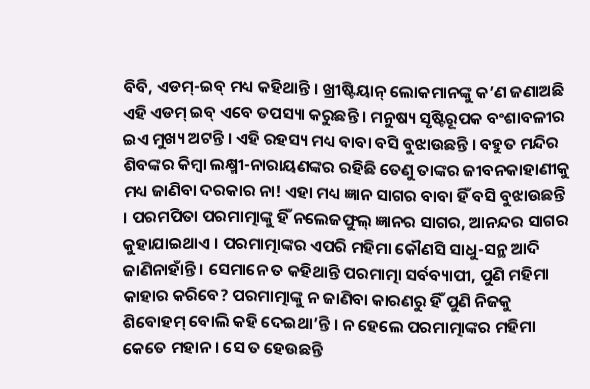ବିବି, ଏଡମ୍‌-ଇବ୍ ମଧ୍ୟ କହିଥାନ୍ତି । ଖ୍ରୀଷ୍ଟିୟାନ୍ ଲୋକମାନଙ୍କୁ କ’ଣ ଜଣାଅଛି ଏହି ଏଡମ୍ ଇବ୍ ଏବେ ତପସ୍ୟା କରୁଛନ୍ତି । ମନୁଷ୍ୟ ସୃଷ୍ଟିରୂପକ ବଂଶାବଳୀର ଇଏ ମୁଖ୍ୟ ଅଟନ୍ତି । ଏହି ରହସ୍ୟ ମଧ୍ୟ ବାବା ବସି ବୁଝାଉଛନ୍ତି । ବହୁତ ମନ୍ଦିର ଶିବଙ୍କର କିମ୍ବା ଲକ୍ଷ୍ମୀ-ନାରାୟଣଙ୍କର ରହିଛି ତେଣୁ ତାଙ୍କର ଜୀବନକାହାଣୀକୁ ମଧ୍ୟ ଜାଣିବା ଦରକାର ନା! ଏହା ମଧ୍ୟ ଜ୍ଞାନ ସାଗର ବାବା ହିଁ ବସି ବୁଝାଉଛନ୍ତି । ପରମପିତା ପରମାତ୍ମାଙ୍କୁ ହିଁ ନଲେଜଫୁଲ୍ ଜ୍ଞାନର ସାଗର, ଆନନ୍ଦର ସାଗର କୁହାଯାଇଥାଏ । ପରମାତ୍ମାଙ୍କର ଏପରି ମହିମା କୌଣସି ସାଧୁ-ସନ୍ଥ ଆଦି ଜାଣିନାହାଁନ୍ତି । ସେମାନେ ତ କହିଥାନ୍ତି ପରମାତ୍ମା ସର୍ବବ୍ୟାପୀ, ପୁଣି ମହିମା କାହାର କରିବେ? ପରମାତ୍ମାଙ୍କୁ ନ ଜାଣିବା କାରଣରୁ ହିଁ ପୁଣି ନିଜକୁ ଶିବୋହମ୍ ବୋଲି କହି ଦେଇଥା’ନ୍ତି । ନ ହେଲେ ପରମାତ୍ମାଙ୍କର ମହିମା କେତେ ମହାନ । ସେ ତ ହେଉଛନ୍ତି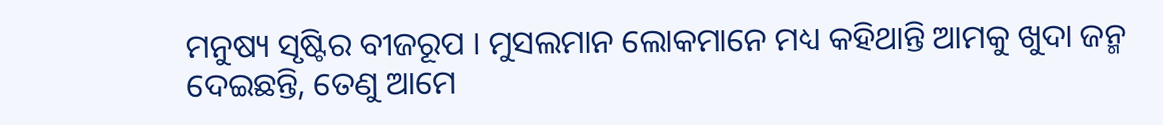ମନୁଷ୍ୟ ସୃଷ୍ଟିର ବୀଜରୂପ । ମୁସଲମାନ ଲୋକମାନେ ମଧ୍ୟ କହିଥାନ୍ତି ଆମକୁ ଖୁଦା ଜନ୍ମ ଦେଇଛନ୍ତି, ତେଣୁ ଆମେ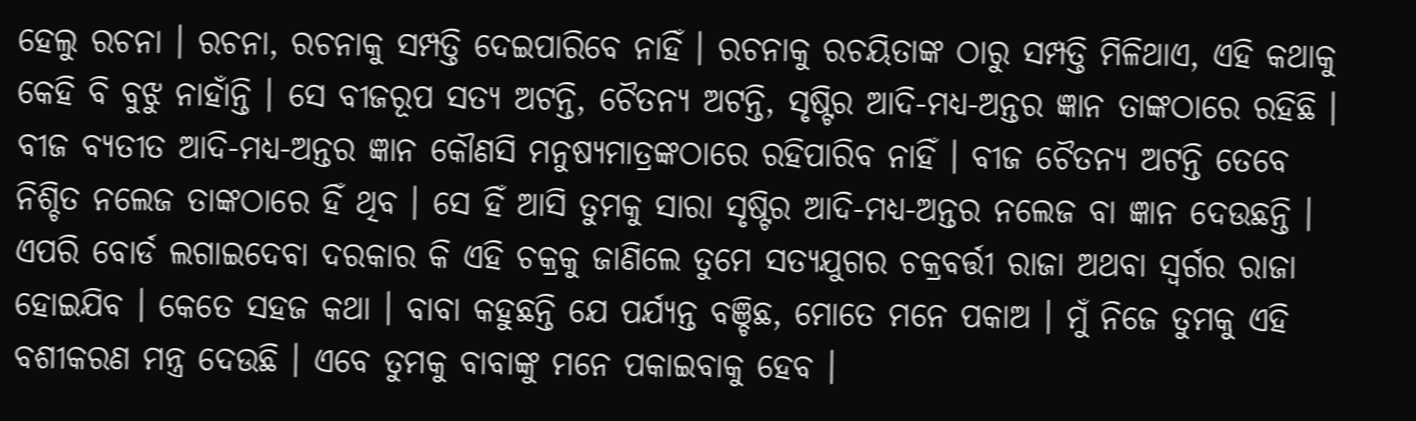ହେଲୁ ରଚନା । ରଚନା, ରଚନାକୁ ସମ୍ପତ୍ତି ଦେଇପାରିବେ ନାହିଁ । ରଚନାକୁ ରଚୟିତାଙ୍କ ଠାରୁ ସମ୍ପତ୍ତି ମିଳିଥାଏ, ଏହି କଥାକୁ କେହି ବି ବୁଝୁ ନାହାଁନ୍ତି । ସେ ବୀଜରୂପ ସତ୍ୟ ଅଟନ୍ତି, ଚୈତନ୍ୟ ଅଟନ୍ତି, ସୃଷ୍ଟିର ଆଦି-ମଧ୍ୟ-ଅନ୍ତର ଜ୍ଞାନ ତାଙ୍କଠାରେ ରହିଛି । ବୀଜ ବ୍ୟତୀତ ଆଦି-ମଧ୍ୟ-ଅନ୍ତର ଜ୍ଞାନ କୌଣସି ମନୁଷ୍ୟମାତ୍ରଙ୍କଠାରେ ରହିପାରିବ ନାହିଁ । ବୀଜ ଚୈତନ୍ୟ ଅଟନ୍ତି ତେବେ ନିଶ୍ଚିତ ନଲେଜ ତାଙ୍କଠାରେ ହିଁ ଥିବ । ସେ ହିଁ ଆସି ତୁମକୁ ସାରା ସୃଷ୍ଟିର ଆଦି-ମଧ୍ୟ-ଅନ୍ତର ନଲେଜ ବା ଜ୍ଞାନ ଦେଉଛନ୍ତି । ଏପରି ବୋର୍ଡ ଲଗାଇଦେବା ଦରକାର କି ଏହି ଚକ୍ରକୁ ଜାଣିଲେ ତୁମେ ସତ୍ୟଯୁଗର ଚକ୍ରବର୍ତ୍ତୀ ରାଜା ଅଥବା ସ୍ୱର୍ଗର ରାଜା ହୋଇଯିବ । କେତେ ସହଜ କଥା । ବାବା କହୁଛନ୍ତି ଯେ ପର୍ଯ୍ୟନ୍ତ ବଞ୍ଚିଛ, ମୋତେ ମନେ ପକାଅ । ମୁଁ ନିଜେ ତୁମକୁ ଏହି ବଶୀକରଣ ମନ୍ତ୍ର ଦେଉଛି । ଏବେ ତୁମକୁ ବାବାଙ୍କୁ ମନେ ପକାଇବାକୁ ହେବ ।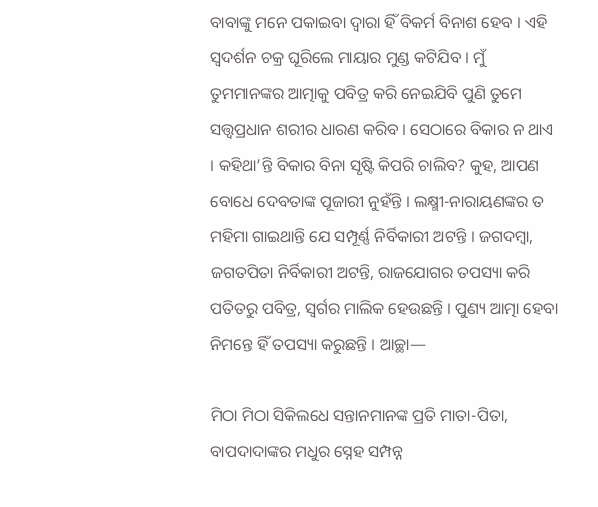ବାବାଙ୍କୁ ମନେ ପକାଇବା ଦ୍ୱାରା ହିଁ ବିକର୍ମ ବିନାଶ ହେବ । ଏହି ସ୍ୱଦର୍ଶନ ଚକ୍ର ଘୂରିଲେ ମାୟାର ମୁଣ୍ଡ କଟିଯିବ । ମୁଁ ତୁମମାନଙ୍କର ଆତ୍ମାକୁ ପବିତ୍ର କରି ନେଇଯିବି ପୁଣି ତୁମେ ସତ୍ତ୍ୱପ୍ରଧାନ ଶରୀର ଧାରଣ କରିବ । ସେଠାରେ ବିକାର ନ ଥାଏ । କହିଥା’ନ୍ତି ବିକାର ବିନା ସୃଷ୍ଟି କିପରି ଚାଲିବ? କୁହ, ଆପଣ ବୋଧେ ଦେବତାଙ୍କ ପୂଜାରୀ ନୁହଁନ୍ତି । ଲକ୍ଷ୍ମୀ-ନାରାୟଣଙ୍କର ତ ମହିମା ଗାଇଥାନ୍ତି ଯେ ସମ୍ପୂର୍ଣ୍ଣ ନିର୍ବିକାରୀ ଅଟନ୍ତି । ଜଗଦମ୍ବା, ଜଗତପିତା ନିର୍ବିକାରୀ ଅଟନ୍ତି, ରାଜଯୋଗର ତପସ୍ୟା କରି ପତିତରୁ ପବିତ୍ର, ସ୍ୱର୍ଗର ମାଲିକ ହେଉଛନ୍ତି । ପୁଣ୍ୟ ଆତ୍ମା ହେବା ନିମନ୍ତେ ହିଁ ତପସ୍ୟା କରୁଛନ୍ତି । ଆଚ୍ଛା—

ମିଠା ମିଠା ସିକିଲଧେ ସନ୍ତାନମାନଙ୍କ ପ୍ରତି ମାତା-ପିତା, ବାପଦାଦାଙ୍କର ମଧୁର ସ୍ନେହ ସମ୍ପନ୍ନ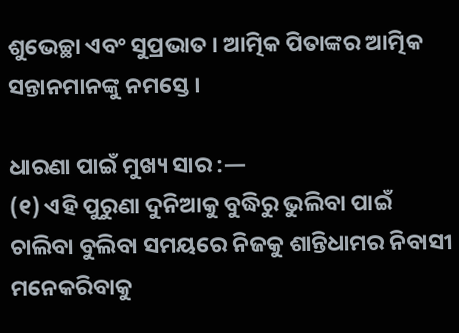ଶୁଭେଚ୍ଛା ଏବଂ ସୁପ୍ରଭାତ । ଆତ୍ମିକ ପିତାଙ୍କର ଆତ୍ମିକ ସନ୍ତାନମାନଙ୍କୁ ନମସ୍ତେ ।

ଧାରଣା ପାଇଁ ମୁଖ୍ୟ ସାର :—
(୧) ଏହି ପୁରୁଣା ଦୁନିଆକୁ ବୁଦ୍ଧିରୁ ଭୁଲିବା ପାଇଁ ଚାଲିବା ବୁଲିବା ସମୟରେ ନିଜକୁ ଶାନ୍ତିଧାମର ନିବାସୀ ମନେକରିବାକୁ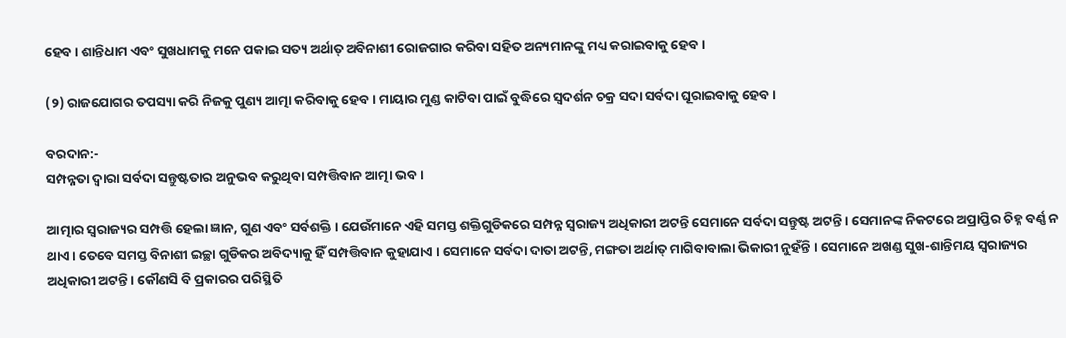ହେବ । ଶାନ୍ତିଧାମ ଏବଂ ସୁଖଧାମକୁ ମନେ ପକାଇ ସତ୍ୟ ଅର୍ଥାତ୍ ଅବିନାଶୀ ରୋଜଗାର କରିବା ସହିତ ଅନ୍ୟମାନଙ୍କୁ ମଧ୍ୟ କରାଇବାକୁ ହେବ ।

(୨) ରାଜଯୋଗର ତପସ୍ୟା କରି ନିଜକୁ ପୁଣ୍ୟ ଆତ୍ମା କରିବାକୁ ହେବ । ମାୟାର ମୁଣ୍ଡ କାଟିବା ପାଇଁ ବୁଦ୍ଧିରେ ସ୍ୱଦର୍ଶନ ଚକ୍ର ସଦା ସର୍ବଦା ଘୂରାଇବାକୁ ହେବ ।

ବରଦାନ:-
ସମ୍ପନ୍ନତା ଦ୍ୱାରା ସର୍ବଦା ସନ୍ତୁଷ୍ଟତାର ଅନୁଭବ କରୁଥିବା ସମ୍ପତ୍ତିବାନ ଆତ୍ମା ଭବ ।

ଆତ୍ମାର ସ୍ୱରାଜ୍ୟର ସମ୍ପତ୍ତି ହେଲା ଜ୍ଞାନ, ଗୁଣ ଏବଂ ସର୍ବଶକ୍ତି । ଯେଉଁମାନେ ଏହି ସମସ୍ତ ଶକ୍ତିଗୁଡିକରେ ସମ୍ପନ୍ନ ସ୍ୱରାଜ୍ୟ ଅଧିକାରୀ ଅଟନ୍ତି ସେମାନେ ସର୍ବଦା ସନ୍ତୁଷ୍ଟ ଅଟନ୍ତି । ସେମାନଙ୍କ ନିକଟରେ ଅପ୍ରାପ୍ତିର ଚିହ୍ନ ବର୍ଣ୍ଣ ନ ଥାଏ । ତେବେ ସମସ୍ତ ବିନାଶୀ ଇଚ୍ଛା ଗୁଡିକର ଅବିଦ୍ୟାକୁ ହିଁ ସମ୍ପତ୍ତିବାନ କୁହାଯାଏ । ସେମାନେ ସର୍ବଦା ଦାତା ଅଟନ୍ତି, ମଙ୍ଗତା ଅର୍ଥାତ୍ ମାଗିବାବାଲା ଭିକାରୀ ନୁହଁନ୍ତି । ସେମାନେ ଅଖଣ୍ଡ ସୁଖ-ଶାନ୍ତିମୟ ସ୍ୱରାଜ୍ୟର ଅଧିକାରୀ ଅଟନ୍ତି । କୌଣସି ବି ପ୍ରକାରର ପରିସ୍ଥିତି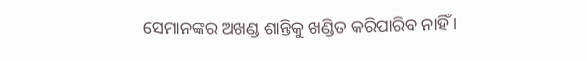ସେମାନଙ୍କର ଅଖଣ୍ଡ ଶାନ୍ତିକୁ ଖଣ୍ଡିତ କରିପାରିବ ନାହିଁ ।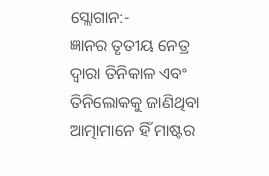ସ୍ଲୋଗାନ:-
ଜ୍ଞାନର ତୃତୀୟ ନେତ୍ର ଦ୍ୱାରା ତିନିକାଳ ଏବଂ ତିନିଲୋକକୁ ଜାଣିଥିବା ଆତ୍ମାମାନେ ହିଁ ମାଷ୍ଟର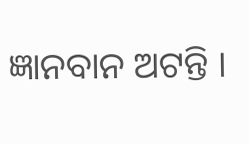ଜ୍ଞାନବାନ ଅଟନ୍ତି ।